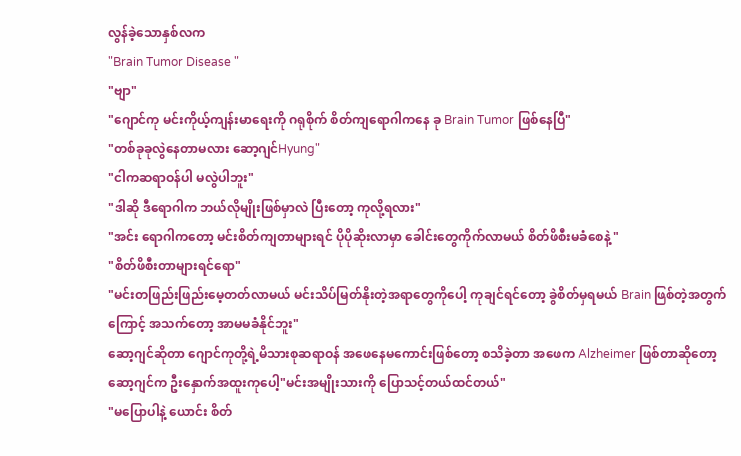လွန်ခဲ့သောနှစ်လက
"Brain Tumor Disease "
"ဗျာ"
"ဂျောင်ကု မင်းကိုယ့်ကျန်းမာရေးကို ဂရုစိုက် စိတ်ကျရောဂါကနေ ခု Brain Tumor ဖြစ်နေပြီ"
"တစ်ခုခုလွဲနေတာမလား ဆော့ဂျင်Hyung"
"ငါကဆရာဝန်ပါ မလွဲပါဘူး"
"ဒါဆို ဒီရောဂါက ဘယ်လိုမျိုးဖြစ်မှာလဲ ပြီးတော့ ကုလို့ရလား"
"အင်း ရောဂါကတော့ မင်းစိတ်ကျတာများရင် ပိုပိုဆိုးလာမှာ ခေါင်းတွေကိုက်လာမယ် စိတ်ဖိစီးမခံစေနဲ့ "
"စိတ်ဖိစီးတာများရင်ရော"
"မင်းတဖြည်းဖြည်းမေ့တတ်လာမယ် မင်းသိပ်မြတ်နိုးတဲ့အရာတွေကိုပေါ့ ကုချင်ရင်တော့ ခွဲစိတ်မှရမယ် Brain ဖြစ်တဲ့အတွက်ကြောင့် အသက်တော့ အာမမခံနိုင်ဘူး"
ဆော့ဂျင်ဆိုတာ ဂျောင်ကုတို့ရဲ့မိသားစုဆရာဝန် အဖေနေမကောင်းဖြစ်တော့ စသိခဲ့တာ အဖေက Alzheimer ဖြစ်တာဆိုတော့
ဆော့ဂျင်က ဦးနှောက်အထူးကုပေါ့"မင်းအမျိုးသားကို ပြောသင့်တယ်ထင်တယ်"
"မပြောပါနဲ့ ယောင်း စိတ်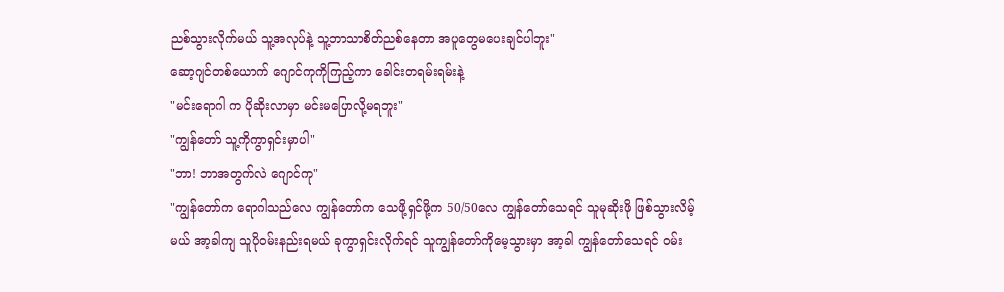ညစ်သွားလိုက်မယ် သူ့အလုပ်နဲ့ သူ့ဘာသာစိတ်ညစ်နေတာ အပူတွေမပေးချင်ပါဘူး"
ဆော့ဂျင်တစ်ယောက် ဂျောင်ကုကိုကြည့်ကာ ခေါင်းတရမ်းရမ်းနဲ့
"မင်းရောဂါ က ပိုဆိုးလာမှာ မင်းမပြောလို့မရဘူး"
"ကျွန်တော် သူ့ကိုကွာရှင်းမှာပါ"
"ဘာ! ဘာအတွက်လဲ ဂျောင်ကု"
"ကျွန်တော်က ရောဂါသည်လေ ကျွန်တော်က သေဖို့ရှင်ဖို့က 50/50လေ ကျွန်တော်သေရင် သူမုဆိုးဖို ဖြစ်သွားလိမ့်မယ် အာ့ခါကျ သူပိုဝမ်းနည်းရမယ် ခုကွာရှင်းလိုက်ရင် သူကျွန်တော်ကိုမေ့သွားမှာ အာ့ခါ ကျွန်တော်သေရင် ဝမ်း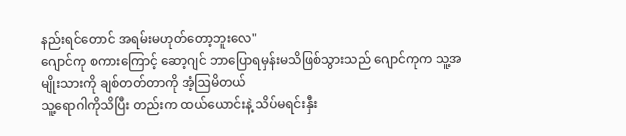နည်းရင်တောင် အရမ်းမဟုတ်တော့ဘူးလေ"
ဂျောင်ကု စကားကြောင့် ဆော့ဂျင် ဘာပြောရမှန်းမသိဖြစ်သွားသည် ဂျောင်ကုက သူ့အမျိုးသားကို ချစ်တတ်တာကို အံ့ဩမိတယ်
သူ့ရောဂါကိုသိပြီး တည်းက ထယ်ယောင်းနဲ့ သိပ်မရင်းနှီး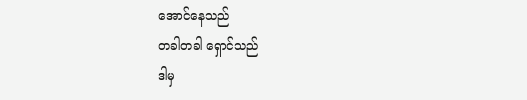အောင်နေသည်
တခါတခါ ရှောင်သည်
ဒါမှ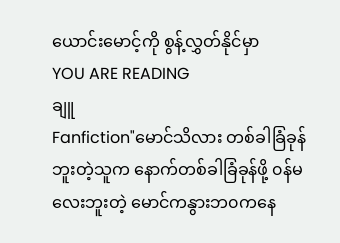ယောင်းမောင့်ကို စွန့်လွှတ်နိုင်မှာ
YOU ARE READING
ချူ
Fanfiction"မောင်သိလား တစ်ခါခြံခုန်ဘူးတဲ့သူက နောက်တစ်ခါခြံခုန်ဖို့ ၀န်မလေးဘူးတဲ့ မောင်ကနွားဘ၀ကနေ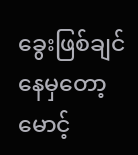ခွေးဖြစ်ချင်နေမှတော့ မောင့်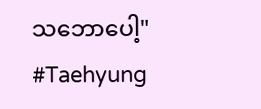သဘောပေါ့" #Taehyung